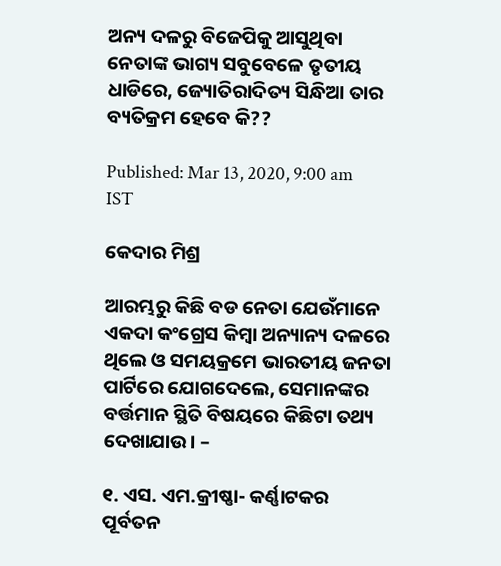ଅନ୍ୟ ଦଳରୁ ବିଜେପିକୁ ଆସୁଥିବା ନେତାଙ୍କ ଭାଗ୍ୟ ସବୁବେଳେ ତୃତୀୟ ଧାଡିରେ, ଜ୍ୟୋତିରାଦିତ୍ୟ ସିନ୍ଧିଆ ତାର ବ୍ୟତିକ୍ରମ ହେବେ କି??

Published: Mar 13, 2020, 9:00 am IST

କେଦାର ମିଶ୍ର

ଆରମ୍ଭରୁ କିଛି ବଡ ନେତା ଯେଉଁମାନେ ଏକଦା କଂଗ୍ରେସ କିମ୍ବା ଅନ୍ୟାନ୍ୟ ଦଳରେ ଥିଲେ ଓ ସମୟକ୍ରମେ ଭାରତୀୟ ଜନତା ପାର୍ଟିରେ ଯୋଗଦେଲେ, ସେମାନଙ୍କର ବର୍ତ୍ତମାନ ସ୍ଥିତି ବିଷୟରେ କିଛିଟା ତଥ୍ୟ ଦେଖାଯାଉ। –

୧. ଏସ. ଏମ.କ୍ରୀଷ୍ଣା- କର୍ଣ୍ଣାଟକର ପୂର୍ବତନ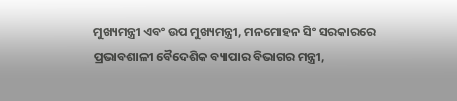ମୁଖ୍ୟମନ୍ତ୍ରୀ ଏବଂ ଉପ ମୁଖ୍ୟମନ୍ତ୍ରୀ, ମନମୋହନ ସିଂ ସରକାରରେ ପ୍ରଭାବଶାଳୀ ବୈଦେଶିକ ବ୍ୟାପାର ବିଭାଗର ମନ୍ତ୍ରୀ,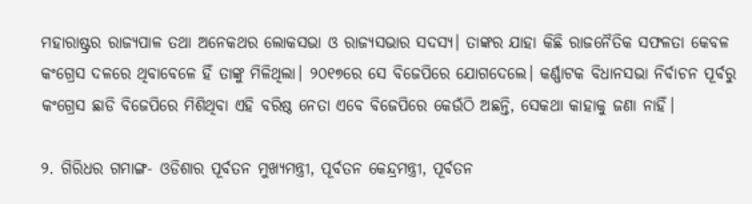ମହାରାଷ୍ଟ୍ରର ରାଜ୍ୟପାଳ ତଥା ଅନେକଥର ଲୋକସଭା ଓ ରାଜ୍ୟସଭାର ସଦସ୍ୟ। ତାଙ୍କର ଯାହା କିଛି ରାଜନୈତିକ ସଫଳତା କେବଳ କଂଗ୍ରେସ ଦଳରେ ଥିବାବେଳେ ହିଁ ତାଙ୍କୁ ମିଳିଥିଲା। ୨୦୧୭ରେ ସେ ବିଜେପିରେ ଯୋଗଦେଲେ। କର୍ଣ୍ଣାଟକ ବିଧାନସଭା ନିର୍ବାଚନ ପୂର୍ବରୁ କଂଗ୍ରେସ ଛାଡି ବିଜେପିରେ ମିଶିଥିବା ଏହି ବରିଷ୍ଠ ନେତା ଏବେ ବିଜେପିରେ କେଉଁଠି ଅଛନ୍ତି, ସେକଥା କାହାକୁ ଜଣା ନାହିଁ।

୨. ଗିରିଧର ଗମାଙ୍ଗ- ଓଡିଶାର ପୂର୍ବତନ ମୁଖ୍ୟମନ୍ତ୍ରୀ, ପୂର୍ବତନ କେନ୍ଦ୍ରମନ୍ତ୍ରୀ, ପୂର୍ବତନ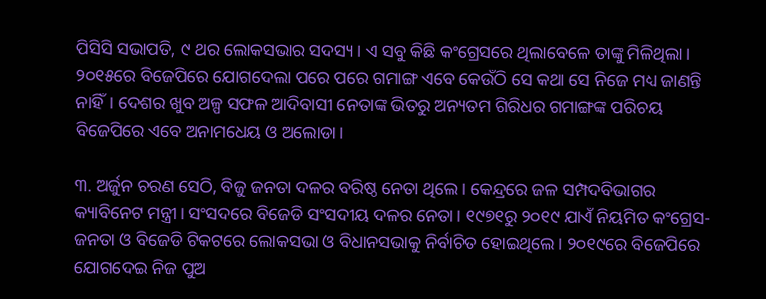ପିସିସି ସଭାପତି, ୯ ଥର ଲୋକସଭାର ସଦସ୍ୟ। ଏ ସବୁ କିଛି କଂଗ୍ରେସରେ ଥିଲାବେଳେ ତାଙ୍କୁ ମିଳିଥିଲା। ୨୦୧୫ରେ ବିଜେପିରେ ଯୋଗଦେଲା ପରେ ପରେ ଗମାଙ୍ଗ ଏବେ କେଉଁଠି ସେ କଥା ସେ ନିଜେ ମଧ୍ୟ ଜାଣନ୍ତି ନାହିଁ। ଦେଶର ଖୁବ ଅଳ୍ପ ସଫଳ ଆଦିବାସୀ ନେତାଙ୍କ ଭିତରୁ ଅନ୍ୟତମ ଗିରିଧର ଗମାଙ୍ଗଙ୍କ ପରିଚୟ ବିଜେପିରେ ଏବେ ଅନାମଧେୟ ଓ ଅଲୋଡା।

୩. ଅର୍ଜୁନ ଚରଣ ସେଠି, ବିଜୁ ଜନତା ଦଳର ବରିଷ୍ଠ ନେତା ଥିଲେ। କେନ୍ଦ୍ରରେ ଜଳ ସମ୍ପଦବିଭାଗର କ୍ୟାବିନେଟ ମନ୍ତ୍ରୀ। ସଂସଦରେ ବିଜେଡି ସଂସଦୀୟ ଦଳର ନେତା। ୧୯୭୧ରୁ ୨୦୧୯ ଯାଏଁ ନିୟମିତ କଂଗ୍ରେସ-ଜନତା ଓ ବିଜେଡି ଟିକଟରେ ଲୋକସଭା ଓ ବିଧାନସଭାକୁ ନିର୍ବାଚିତ ହୋଇଥିଲେ। ୨୦୧୯ରେ ବିଜେପିରେ ଯୋଗଦେଇ ନିଜ ପୁଅ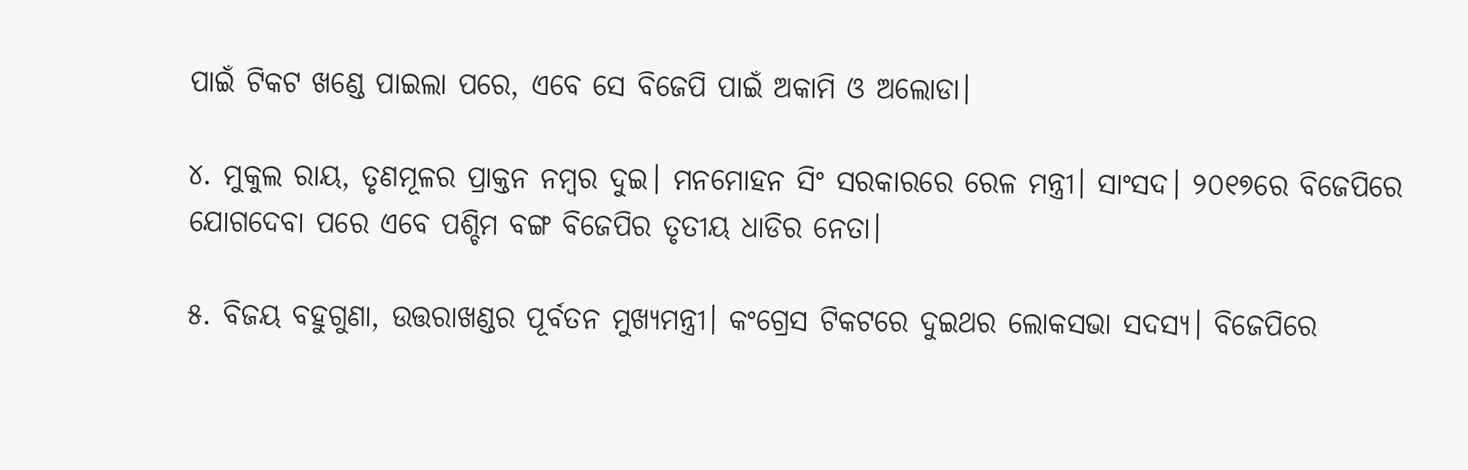ପାଇଁ ଟିକଟ ଖଣ୍ଡେ ପାଇଲା ପରେ, ଏବେ ସେ ବିଜେପି ପାଇଁ ଅକାମି ଓ ଅଲୋଡା।

୪. ମୁକୁଲ ରାୟ, ତୃଣମୂଳର ପ୍ରାକ୍ତନ ନମ୍ବର ଦୁଇ। ମନମୋହନ ସିଂ ସରକାରରେ ରେଳ ମନ୍ତ୍ରୀ। ସାଂସଦ। ୨୦୧୭ରେ ବିଜେପିରେ ଯୋଗଦେବା ପରେ ଏବେ ପଶ୍ଚିମ ବଙ୍ଗ ବିଜେପିର ତୃତୀୟ ଧାଡିର ନେତା।

୫. ବିଜୟ ବହୁଗୁଣା, ଉତ୍ତରାଖଣ୍ଡର ପୂର୍ବତନ ମୁଖ୍ୟମନ୍ତ୍ରୀ। କଂଗ୍ରେସ ଟିକଟରେ ଦୁଇଥର ଲୋକସଭା ସଦସ୍ୟ। ବିଜେପିରେ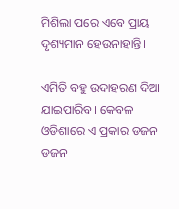ମିଶିଲା ପରେ ଏବେ ପ୍ରାୟ ଦୃଶ୍ୟମାନ ହେଉନାହାନ୍ତି।

ଏମିତି ବହୁ ଉଦାହରଣ ଦିଆ ଯାଇପାରିବ। କେବଳ ଓଡିଶାରେ ଏ ପ୍ରକାର ଡଜନ ଡଜନ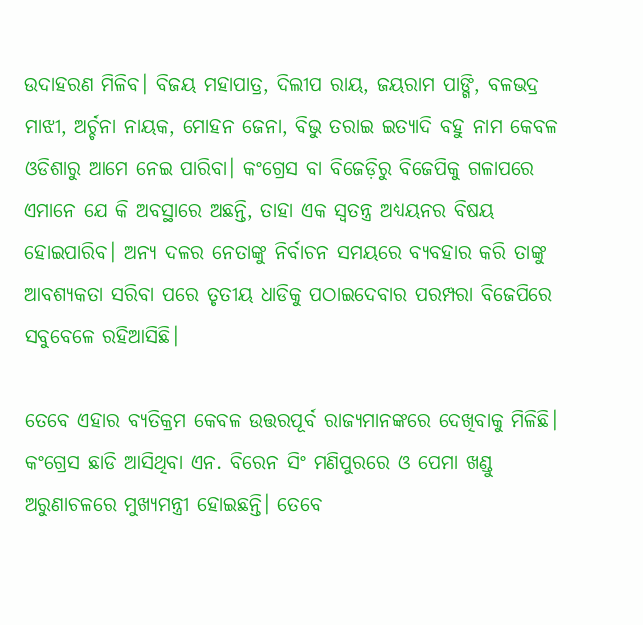ଉଦାହରଣ ମିଳିବ। ବିଜୟ ମହାପାତ୍ର, ଦିଲୀପ ରାୟ, ଜୟରାମ ପାଙ୍ଗି, ବଳଭଦ୍ର ମାଝୀ, ଅର୍ଚ୍ଚନା ନାୟକ, ମୋହନ ଜେନା, ବିଭୁ ତରାଇ ଇତ୍ୟାଦି ବହୁ ନାମ କେବଳ ଓଡିଶାରୁ ଆମେ ନେଇ ପାରିବା। କଂଗ୍ରେସ ବା ବିଜେଡ଼ିରୁ ବିଜେପିକୁ ଗଳାପରେ ଏମାନେ ଯେ କି ଅବସ୍ଥାରେ ଅଛନ୍ତି, ତାହା ଏକ ସ୍ଵତନ୍ତ୍ର ଅଧ୍ୟୟନର ବିଷୟ ହୋଇପାରିବ। ଅନ୍ୟ ଦଳର ନେତାଙ୍କୁ ନିର୍ବାଚନ ସମୟରେ ବ୍ୟବହାର କରି ତାଙ୍କୁ ଆବଶ୍ୟକତା ସରିବା ପରେ ତୃତୀୟ ଧାଡିକୁ ପଠାଇଦେବାର ପରମ୍ପରା ବିଜେପିରେ ସବୁବେଳେ ରହିଆସିଛି।

ତେବେ ଏହାର ବ୍ୟତିକ୍ରମ କେବଳ ଉତ୍ତରପୂର୍ବ ରାଜ୍ୟମାନଙ୍କରେ ଦେଖିବାକୁ ମିଳିଛି। କଂଗ୍ରେସ ଛାଡି ଆସିଥିବା ଏନ. ବିରେନ ସିଂ ମଣିପୁରରେ ଓ ପେମା ଖଣ୍ଡୁ ଅରୁଣାଚଳରେ ମୁଖ୍ୟମନ୍ତ୍ରୀ ହୋଇଛନ୍ତି। ତେବେ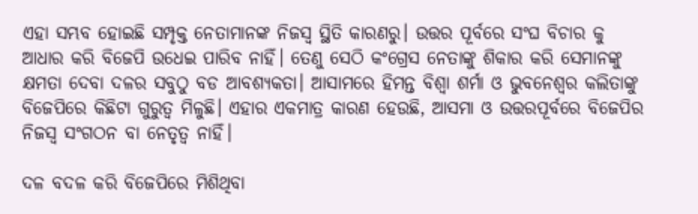ଏହା ସମ୍ଭବ ହୋଇଛି ସମ୍ପୃକ୍ତ ନେତାମାନଙ୍କ ନିଜସ୍ଵ ସ୍ଥିତି କାରଣରୁ। ଉତ୍ତର ପୂର୍ବରେ ସଂଘ ବିଚାର କୁ ଆଧାର କରି ବିଜେପି ଉଧେଇ ପାରିବ ନାହିଁ। ତେଣୁ ସେଠି କଂଗ୍ରେସ ନେତାଙ୍କୁ ଶିକାର କରି ସେମାନଙ୍କୁ କ୍ଷମତା ଦେବା ଦଳର ସବୁଠୁ ବଡ ଆବଶ୍ୟକତା। ଆସାମରେ ହିମନ୍ତ ବିଶ୍ଵା ଶର୍ମା ଓ ଭୁବନେଶ୍ୱର କଲିତାଙ୍କୁ ବିଜେପିରେ କିଛିଟା ଗୁରୁତ୍ଵ ମିଳୁଛି। ଏହାର ଏକମାତ୍ର କାରଣ ହେଉଛି, ଆସମା ଓ ଉତ୍ତରପୂର୍ବରେ ବିଜେପିର ନିଜସ୍ଵ ସଂଗଠନ ବା ନେତୃତ୍ଵ ନାହିଁ।

ଦଳ ବଦଳ କରି ବିଜେପିରେ ମିଶିଥିବା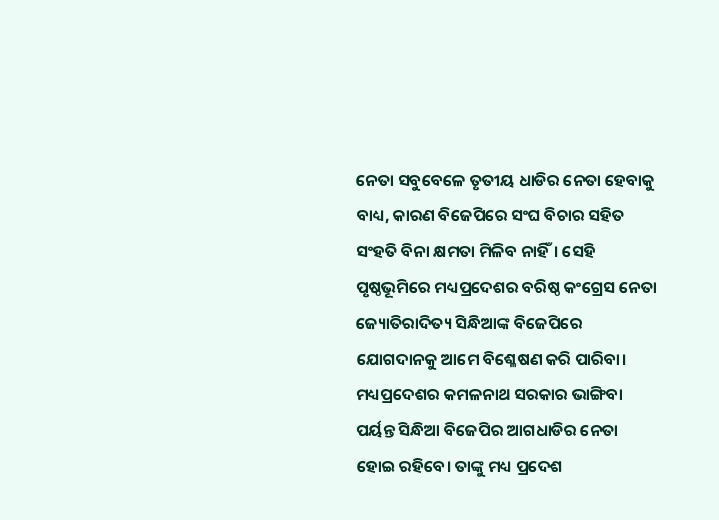ନେତା ସବୁବେଳେ ତୃତୀୟ ଧାଡିର ନେତା ହେବାକୁ ବାଧ୍ୟ, କାରଣ ବିଜେପିରେ ସଂଘ ବିଚାର ସହିତ ସଂହତି ବିନା କ୍ଷମତା ମିଳିବ ନାହିଁ। ସେହି ପୃଷ୍ଠଭୂମିରେ ମଧ୍ୟପ୍ରଦେଶର ବରିଷ୍ଠ କଂଗ୍ରେସ ନେତା ଜ୍ୟୋତିରାଦିତ୍ୟ ସିନ୍ଧିଆଙ୍କ ବିଜେପିରେ ଯୋଗଦାନକୁ ଆମେ ବିଶ୍ଳେଷଣ କରି ପାରିବା। ମଧ୍ୟପ୍ରଦେଶର କମଳନାଥ ସରକାର ଭାଙ୍ଗିବା ପର୍ୟନ୍ତ ସିନ୍ଧିଆ ବିଜେପିର ଆଗଧାଡିର ନେତା ହୋଇ ରହିବେ। ତାଙ୍କୁ ମଧ୍ୟ ପ୍ରଦେଶ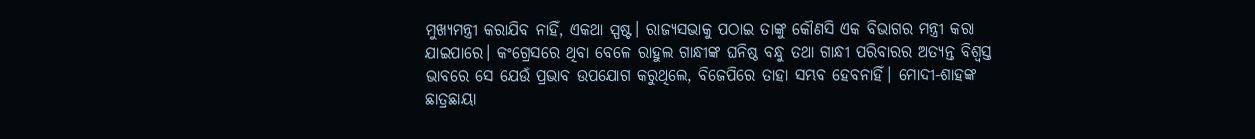ମୁଖ୍ୟମନ୍ତ୍ରୀ କରାଯିବ ନାହିଁ, ଏକଥା ସ୍ପଷ୍ଟ। ରାଜ୍ୟସଭାକୁ ପଠାଇ ତାଙ୍କୁ କୌଣସି ଏକ ବିଭାଗର ମନ୍ତ୍ରୀ କରା ଯାଇପାରେ। କଂଗ୍ରେସରେ ଥିବା ବେଳେ ରାହୁଲ ଗାନ୍ଧୀଙ୍କ ଘନିଷ୍ଠ ବନ୍ଧୁ ତଥା ଗାନ୍ଧୀ ପରିବାରର ଅତ୍ୟନ୍ତ ବିଶ୍ଵସ୍ତ ଭାବରେ ସେ ଯେଉଁ ପ୍ରଭାବ ଉପଯୋଗ କରୁଥିଲେ, ବିଜେପିରେ ତାହା ସମ୍ଭବ ହେବନାହିଁ। ମୋଦୀ-ଶାହଙ୍କ ଛାତ୍ରଛାୟା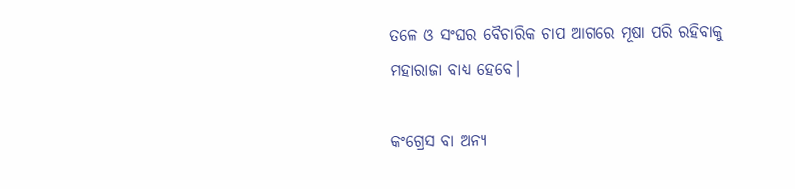ତଳେ ଓ ସଂଘର ବୈଚାରିକ ଚାପ ଆଗରେ ମୂଷା ପରି ରହିବାକୁ ମହାରାଜା ବାଧ୍ୟ ହେବେ।

କଂଗ୍ରେସ ବା ଅନ୍ୟ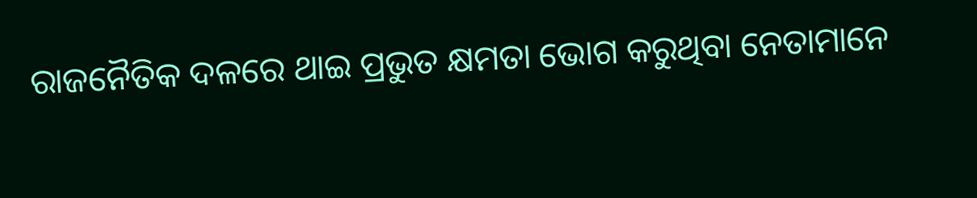ରାଜନୈତିକ ଦଳରେ ଥାଇ ପ୍ରଭୁତ କ୍ଷମତା ଭୋଗ କରୁଥିବା ନେତାମାନେ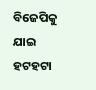ବିଜେପିକୁ ଯାଇ ହଟହଟା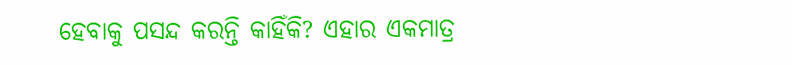ହେବାକୁ ପସନ୍ଦ କରନ୍ତି କାହିଁକି? ଏହାର ଏକମାତ୍ର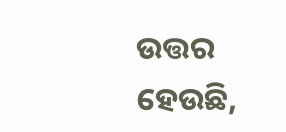ଉତ୍ତର ହେଉଛି,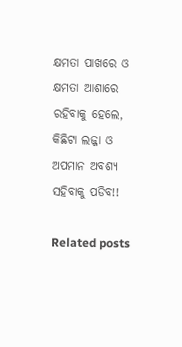କ୍ଷମତା ପାଖରେ ଓ କ୍ଷମତା ଆଶାରେ ରହିବାକୁ ହେଲେ, କିଛିଟା ଲଜ୍ଜା ଓ ଅପମାନ ଅବଶ୍ୟ ସହିବାକୁ ପଡିବ!!

Related posts